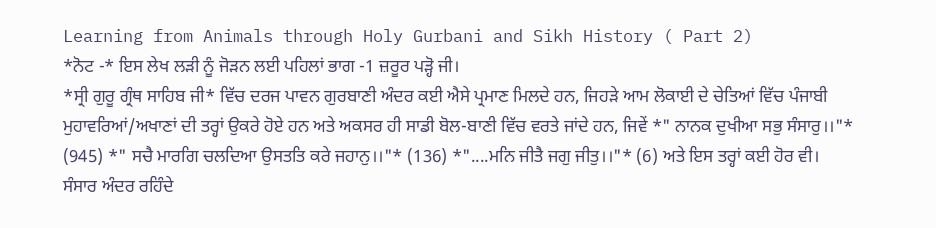Learning from Animals through Holy Gurbani and Sikh History ( Part 2)
*ਨੋਟ -* ਇਸ ਲੇਖ ਲੜੀ ਨੂੰ ਜੋੜਨ ਲਈ ਪਹਿਲਾਂ ਭਾਗ -1 ਜ਼ਰੂਰ ਪੜ੍ਹੋ ਜੀ।
*ਸ੍ਰੀ ਗੁਰੂ ਗ੍ਰੰਥ ਸਾਹਿਬ ਜੀ* ਵਿੱਚ ਦਰਜ ਪਾਵਨ ਗੁਰਬਾਣੀ ਅੰਦਰ ਕਈ ਐਸੇ ਪ੍ਰਮਾਣ ਮਿਲਦੇ ਹਨ, ਜਿਹੜੇ ਆਮ ਲੋਕਾਈ ਦੇ ਚੇਤਿਆਂ ਵਿੱਚ ਪੰਜਾਬੀ ਮੁਹਾਵਰਿਆਂ/ਅਖਾਣਾਂ ਦੀ ਤਰ੍ਹਾਂ ਉਕਰੇ ਹੋਏ ਹਨ ਅਤੇ ਅਕਸਰ ਹੀ ਸਾਡੀ ਬੋਲ-ਬਾਣੀ ਵਿੱਚ ਵਰਤੇ ਜਾਂਦੇ ਹਨ, ਜਿਵੇਂ *" ਨਾਨਕ ਦੁਖੀਆ ਸਭੁ ਸੰਸਾਰੁ।।"* (945) *" ਸਚੈ ਮਾਰਗਿ ਚਲਦਿਆ ਉਸਤਤਿ ਕਰੇ ਜਹਾਨੁ।।"* (136) *"....ਮਨਿ ਜੀਤੈ ਜਗੁ ਜੀਤੁ।।"* (6) ਅਤੇ ਇਸ ਤਰ੍ਹਾਂ ਕਈ ਹੋਰ ਵੀ।
ਸੰਸਾਰ ਅੰਦਰ ਰਹਿੰਦੇ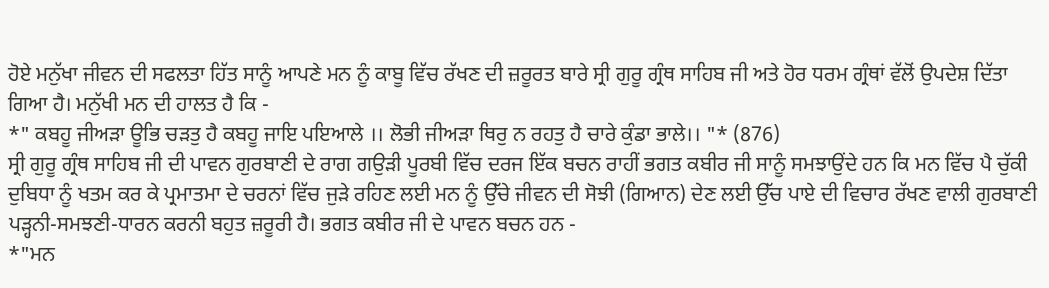ਹੋਏ ਮਨੁੱਖਾ ਜੀਵਨ ਦੀ ਸਫਲਤਾ ਹਿੱਤ ਸਾਨੂੰ ਆਪਣੇ ਮਨ ਨੂੰ ਕਾਬੂ ਵਿੱਚ ਰੱਖਣ ਦੀ ਜ਼ਰੂਰਤ ਬਾਰੇ ਸ੍ਰੀ ਗੁਰੂ ਗ੍ਰੰਥ ਸਾਹਿਬ ਜੀ ਅਤੇ ਹੋਰ ਧਰਮ ਗ੍ਰੰਥਾਂ ਵੱਲੋਂ ਉਪਦੇਸ਼ ਦਿੱਤਾ ਗਿਆ ਹੈ। ਮਨੁੱਖੀ ਮਨ ਦੀ ਹਾਲਤ ਹੈ ਕਿ -
*" ਕਬਹੂ ਜੀਅੜਾ ਊਭਿ ਚੜਤੁ ਹੈ ਕਬਹੂ ਜਾਇ ਪਇਆਲੇ ।। ਲੋਭੀ ਜੀਅੜਾ ਥਿਰੁ ਨ ਰਹਤੁ ਹੈ ਚਾਰੇ ਕੁੰਡਾ ਭਾਲੇ।। "* (876)
ਸ੍ਰੀ ਗੁਰੂ ਗ੍ਰੰਥ ਸਾਹਿਬ ਜੀ ਦੀ ਪਾਵਨ ਗੁਰਬਾਣੀ ਦੇ ਰਾਗ ਗਉੜੀ ਪੂਰਬੀ ਵਿੱਚ ਦਰਜ ਇੱਕ ਬਚਨ ਰਾਹੀਂ ਭਗਤ ਕਬੀਰ ਜੀ ਸਾਨੂੰ ਸਮਝਾਉਂਦੇ ਹਨ ਕਿ ਮਨ ਵਿੱਚ ਪੈ ਚੁੱਕੀ ਦੁਬਿਧਾ ਨੂੰ ਖਤਮ ਕਰ ਕੇ ਪ੍ਰਮਾਤਮਾ ਦੇ ਚਰਨਾਂ ਵਿੱਚ ਜੁੜੇ ਰਹਿਣ ਲਈ ਮਨ ਨੂੰ ਉੱਚੇ ਜੀਵਨ ਦੀ ਸੋਝੀ (ਗਿਆਨ) ਦੇਣ ਲਈ ਉੱਚ ਪਾਏ ਦੀ ਵਿਚਾਰ ਰੱਖਣ ਵਾਲੀ ਗੁਰਬਾਣੀ ਪੜ੍ਹਨੀ-ਸਮਝਣੀ-ਧਾਰਨ ਕਰਨੀ ਬਹੁਤ ਜ਼ਰੂਰੀ ਹੈ। ਭਗਤ ਕਬੀਰ ਜੀ ਦੇ ਪਾਵਨ ਬਚਨ ਹਨ -
*"ਮਨ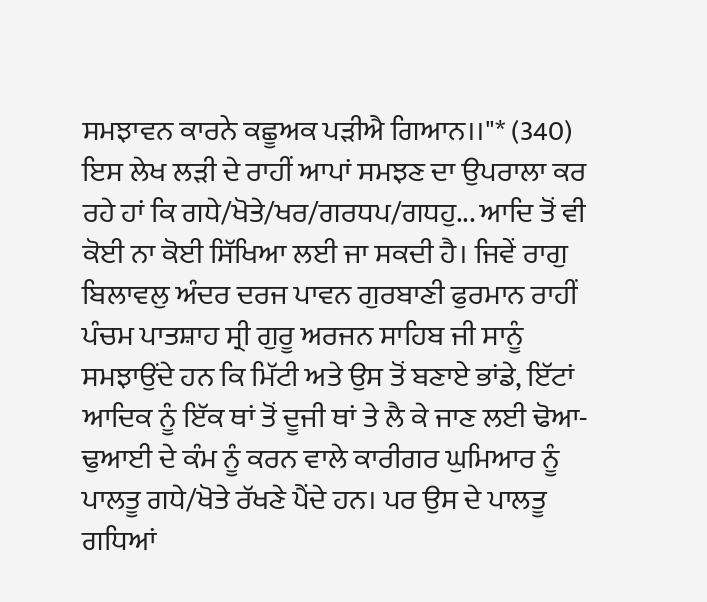ਸਮਝਾਵਨ ਕਾਰਨੇ ਕਛੂਅਕ ਪੜੀਐ ਗਿਆਨ।।"* (340)
ਇਸ ਲੇਖ ਲੜੀ ਦੇ ਰਾਹੀਂ ਆਪਾਂ ਸਮਝਣ ਦਾ ਉਪਰਾਲਾ ਕਰ ਰਹੇ ਹਾਂ ਕਿ ਗਧੇ/ਖੋਤੇ/ਖਰ/ਗਰਧਪ/ਗਧਹੁ... ਆਦਿ ਤੋਂ ਵੀ ਕੋਈ ਨਾ ਕੋਈ ਸਿੱਖਿਆ ਲਈ ਜਾ ਸਕਦੀ ਹੈ। ਜਿਵੇਂ ਰਾਗੁ ਬਿਲਾਵਲੁ ਅੰਦਰ ਦਰਜ ਪਾਵਨ ਗੁਰਬਾਣੀ ਫੁਰਮਾਨ ਰਾਹੀਂ ਪੰਚਮ ਪਾਤਸ਼ਾਹ ਸ੍ਰੀ ਗੁਰੂ ਅਰਜਨ ਸਾਹਿਬ ਜੀ ਸਾਨੂੰ ਸਮਝਾਉਂਦੇ ਹਨ ਕਿ ਮਿੱਟੀ ਅਤੇ ਉਸ ਤੋਂ ਬਣਾਏ ਭਾਂਡੇ, ਇੱਟਾਂ ਆਦਿਕ ਨੂੰ ਇੱਕ ਥਾਂ ਤੋਂ ਦੂਜੀ ਥਾਂ ਤੇ ਲੈ ਕੇ ਜਾਣ ਲਈ ਢੋਆ-ਢੁਆਈ ਦੇ ਕੰਮ ਨੂੰ ਕਰਨ ਵਾਲੇ ਕਾਰੀਗਰ ਘੁਮਿਆਰ ਨੂੰ ਪਾਲਤੂ ਗਧੇ/ਖੋਤੇ ਰੱਖਣੇ ਪੈਂਦੇ ਹਨ। ਪਰ ਉਸ ਦੇ ਪਾਲਤੂ ਗਧਿਆਂ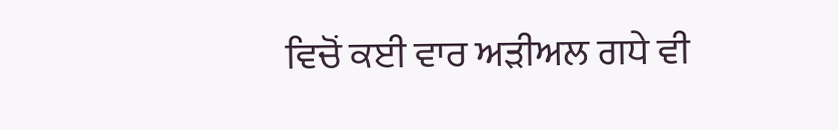ਵਿਚੋਂ ਕਈ ਵਾਰ ਅੜੀਅਲ ਗਧੇ ਵੀ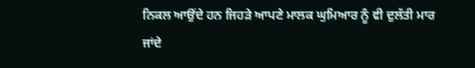ਨਿਕਲ ਆਉਂਦੇ ਹਨ ਜਿਹੜੇ ਆਪਣੇ ਮਾਲਕ ਘੁਮਿਆਰ ਨੂੰ ਵੀ ਦੁਲੱਤੀ ਮਾਰ ਜਾਂਦੇ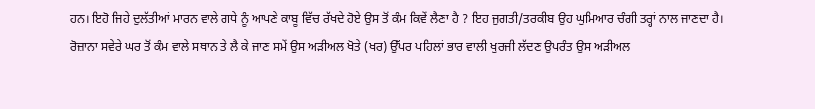ਹਨ। ਇਹੋ ਜਿਹੇ ਦੁਲੱਤੀਆਂ ਮਾਰਨ ਵਾਲੇ ਗਧੇ ਨੂੰ ਆਪਣੇ ਕਾਬੂ ਵਿੱਚ ਰੱਖਦੇ ਹੋਏ ਉਸ ਤੋਂ ਕੰਮ ਕਿਵੇਂ ਲੈਣਾ ਹੈ ? ਇਹ ਜੁਗਤੀ/ਤਰਕੀਬ ਉਹ ਘੁਮਿਆਰ ਚੰਗੀ ਤਰ੍ਹਾਂ ਨਾਲ ਜਾਣਦਾ ਹੈ।
ਰੋਜ਼ਾਨਾ ਸਵੇਰੇ ਘਰ ਤੋਂ ਕੰਮ ਵਾਲੇ ਸਥਾਨ ਤੇ ਲੈ ਕੇ ਜਾਣ ਸਮੇਂ ਉਸ ਅੜੀਅਲ ਖੋਤੇ (ਖਰ) ਉੱਪਰ ਪਹਿਲਾਂ ਭਾਰ ਵਾਲੀ ਖੁਰਜੀ ਲੱਦਣ ਉਪਰੰਤ ਉਸ ਅੜੀਅਲ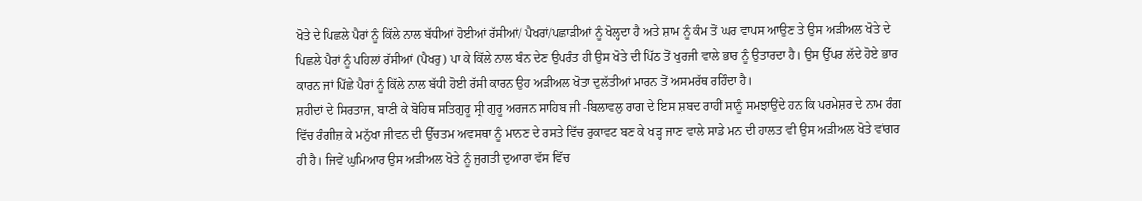ਖੋਤੇ ਦੇ ਪਿਛਲੇ ਪੈਰਾਂ ਨੂੰ ਕਿੱਲੇ ਨਾਲ ਬੱਧੀਆਂ ਹੋਈਆਂ ਰੱਸੀਆਂ/ ਪੈਖਰਾਂ/ਪਛਾੜੀਆਂ ਨੂੰ ਖੋਲ੍ਹਦਾ ਹੈ ਅਤੇ ਸ਼ਾਮ ਨੂੰ ਕੰਮ ਤੋਂ ਘਰ ਵਾਪਸ ਆਉਣ ਤੇ ਉਸ ਅੜੀਅਲ ਖੋਤੇ ਦੇ ਪਿਛਲੇ ਪੈਰਾਂ ਨੂੰ ਪਹਿਲਾਂ ਰੱਸੀਆਂ (ਪੈਖਰੁ) ਪਾ ਕੇ ਕਿੱਲੇ ਨਾਲ ਬੰਨ ਦੇਣ ਉਪਰੰਤ ਹੀ ਉਸ ਖੋਤੇ ਦੀ ਪਿੱਠ ਤੋਂ ਖੁਰਜੀ ਵਾਲੇ ਭਾਰ ਨੂੰ ਉਤਾਰਦਾ ਹੈ। ਉਸ ਉੱਪਰ ਲੱਦੇ ਹੋਏ ਭਾਰ ਕਾਰਨ ਜਾਂ ਪਿੱਛੇ ਪੈਰਾਂ ਨੂੰ ਕਿੱਲੇ ਨਾਲ ਬੱਧੀ ਹੋਈ ਰੱਸੀ ਕਾਰਨ ਉਹ ਅੜੀਅਲ ਖੋਤਾ ਦੁਲੱਤੀਆਂ ਮਾਰਨ ਤੋਂ ਅਸਮਰੱਥ ਰਹਿੰਦਾ ਹੈ।
ਸ਼ਹੀਦਾਂ ਦੇ ਸਿਰਤਾਜ, ਬਾਣੀ ਕੇ ਬੋਹਿਥ ਸਤਿਗੁਰੂ ਸ੍ਰੀ ਗੁਰੂ ਅਰਜਨ ਸਾਹਿਬ ਜੀ -ਬਿਲਾਵਲੁ ਰਾਗ ਦੇ ਇਸ ਸ਼ਬਦ ਰਾਹੀਂ ਸਾਨੂੰ ਸਮਝਾਉਂਦੇ ਹਨ ਕਿ ਪਰਮੇਸ਼ਰ ਦੇ ਨਾਮ ਰੰਗ ਵਿੱਚ ਰੰਗੀਜ਼ ਕੇ ਮਨੁੱਖਾ ਜੀਵਨ ਦੀ ਉੱਚਤਮ ਅਵਸਥਾ ਨੂੰ ਮਾਨਣ ਦੇ ਰਸਤੇ ਵਿੱਚ ਰੁਕਾਵਟ ਬਣ ਕੇ ਖੜ੍ਹ ਜਾਣ ਵਾਲੇ ਸਾਡੇ ਮਨ ਦੀ ਹਾਲਤ ਵੀ ਉਸ ਅੜੀਅਲ ਖੋਤੇ ਵਾਂਗਰ ਹੀ ਹੈ। ਜਿਵੇਂ ਘੁਮਿਆਰ ਉਸ ਅੜੀਅਲ ਖੋਤੇ ਨੂੰ ਜੁਗਤੀ ਦੁਆਰਾ ਵੱਸ ਵਿੱਚ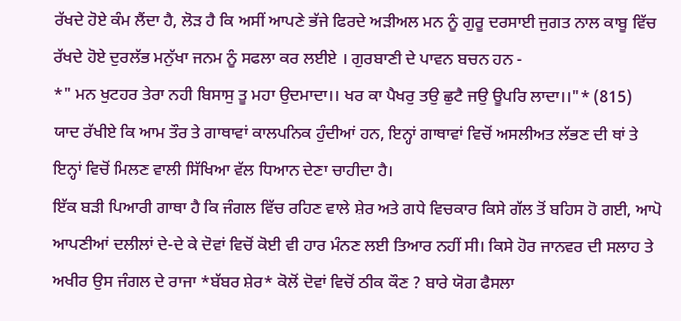ਰੱਖਦੇ ਹੋਏ ਕੰਮ ਲੈਂਦਾ ਹੈ, ਲੋੜ ਹੈ ਕਿ ਅਸੀਂ ਆਪਣੇ ਭੱਜੇ ਫਿਰਦੇ ਅੜੀਅਲ ਮਨ ਨੂੰ ਗੁਰੂ ਦਰਸਾਈ ਜੁਗਤ ਨਾਲ ਕਾਬੂ ਵਿੱਚ ਰੱਖਦੇ ਹੋਏ ਦੁਰਲੱਭ ਮਨੁੱਖਾ ਜਨਮ ਨੂੰ ਸਫਲਾ ਕਰ ਲਈਏ । ਗੁਰਬਾਣੀ ਦੇ ਪਾਵਨ ਬਚਨ ਹਨ -
*" ਮਨ ਖੁਟਹਰ ਤੇਰਾ ਨਹੀ ਬਿਸਾਸੁ ਤੂ ਮਹਾ ਉਦਮਾਦਾ।। ਖਰ ਕਾ ਪੈਖਰੁ ਤਉ ਛੁਟੈ ਜਉ ਊਪਰਿ ਲਾਦਾ।।"* (815)
ਯਾਦ ਰੱਖੀਏ ਕਿ ਆਮ ਤੌਰ ਤੇ ਗਾਥਾਵਾਂ ਕਾਲਪਨਿਕ ਹੁੰਦੀਆਂ ਹਨ, ਇਨ੍ਹਾਂ ਗਾਥਾਵਾਂ ਵਿਚੋਂ ਅਸਲੀਅਤ ਲੱਭਣ ਦੀ ਥਾਂ ਤੇ ਇਨ੍ਹਾਂ ਵਿਚੋਂ ਮਿਲਣ ਵਾਲੀ ਸਿੱਖਿਆ ਵੱਲ ਧਿਆਨ ਦੇਣਾ ਚਾਹੀਦਾ ਹੈ।
ਇੱਕ ਬੜੀ ਪਿਆਰੀ ਗਾਥਾ ਹੈ ਕਿ ਜੰਗਲ ਵਿੱਚ ਰਹਿਣ ਵਾਲੇ ਸ਼ੇਰ ਅਤੇ ਗਧੇ ਵਿਚਕਾਰ ਕਿਸੇ ਗੱਲ ਤੋਂ ਬਹਿਸ ਹੋ ਗਈ, ਆਪੋ ਆਪਣੀਆਂ ਦਲੀਲਾਂ ਦੇ-ਦੇ ਕੇ ਦੋਵਾਂ ਵਿਚੋਂ ਕੋਈ ਵੀ ਹਾਰ ਮੰਨਣ ਲਈ ਤਿਆਰ ਨਹੀਂ ਸੀ। ਕਿਸੇ ਹੋਰ ਜਾਨਵਰ ਦੀ ਸਲਾਹ ਤੇ ਅਖੀਰ ਉਸ ਜੰਗਲ ਦੇ ਰਾਜਾ *ਬੱਬਰ ਸ਼ੇਰ* ਕੋਲੋਂ ਦੋਵਾਂ ਵਿਚੋਂ ਠੀਕ ਕੌਣ ? ਬਾਰੇ ਯੋਗ ਫੈਸਲਾ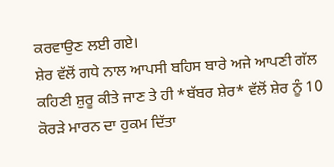ਕਰਵਾਉਣ ਲਈ ਗਏ।
ਸ਼ੇਰ ਵੱਲੋਂ ਗਧੇ ਨਾਲ ਆਪਸੀ ਬਹਿਸ ਬਾਰੇ ਅਜੇ ਆਪਣੀ ਗੱਲ ਕਹਿਣੀ ਸ਼ੁਰੂ ਕੀਤੇ ਜਾਣ ਤੇ ਹੀ *ਬੱਬਰ ਸ਼ੇਰ* ਵੱਲੋਂ ਸ਼ੇਰ ਨੂੰ 10 ਕੋਰੜੇ ਮਾਰਨ ਦਾ ਹੁਕਮ ਦਿੱਤਾ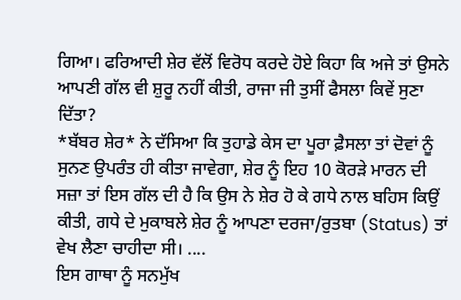ਗਿਆ। ਫਰਿਆਦੀ ਸ਼ੇਰ ਵੱਲੋਂ ਵਿਰੋਧ ਕਰਦੇ ਹੋਏ ਕਿਹਾ ਕਿ ਅਜੇ ਤਾਂ ਉਸਨੇ ਆਪਣੀ ਗੱਲ ਵੀ ਸ਼ੁਰੂ ਨਹੀਂ ਕੀਤੀ, ਰਾਜਾ ਜੀ ਤੁਸੀਂ ਫੈਸਲਾ ਕਿਵੇਂ ਸੁਣਾ ਦਿੱਤਾ?
*ਬੱਬਰ ਸ਼ੇਰ* ਨੇ ਦੱਸਿਆ ਕਿ ਤੁਹਾਡੇ ਕੇਸ ਦਾ ਪੂਰਾ ਫ਼ੈਸਲਾ ਤਾਂ ਦੋਵਾਂ ਨੂੰ ਸੁਨਣ ਉਪਰੰਤ ਹੀ ਕੀਤਾ ਜਾਵੇਗਾ, ਸ਼ੇਰ ਨੂੰ ਇਹ 10 ਕੋਰੜੇ ਮਾਰਨ ਦੀ ਸਜ਼ਾ ਤਾਂ ਇਸ ਗੱਲ ਦੀ ਹੈ ਕਿ ਉਸ ਨੇ ਸ਼ੇਰ ਹੋ ਕੇ ਗਧੇ ਨਾਲ ਬਹਿਸ ਕਿਉਂ ਕੀਤੀ, ਗਧੇ ਦੇ ਮੁਕਾਬਲੇ ਸ਼ੇਰ ਨੂੰ ਆਪਣਾ ਦਰਜਾ/ਰੁਤਬਾ (Status) ਤਾਂ ਵੇਖ ਲੈਣਾ ਚਾਹੀਦਾ ਸੀ। ....
ਇਸ ਗਾਥਾ ਨੂੰ ਸਨਮੁੱਖ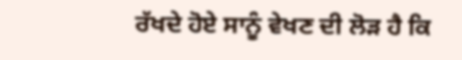ਰੱਖਦੇ ਹੋਏ ਸਾਨੂੰ ਵੇਖਣ ਦੀ ਲੋੜ ਹੈ ਕਿ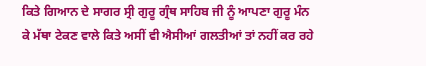ਕਿਤੇ ਗਿਆਨ ਦੇ ਸਾਗਰ ਸ੍ਰੀ ਗੁਰੂ ਗ੍ਰੰਥ ਸਾਹਿਬ ਜੀ ਨੂੰ ਆਪਣਾ ਗੁਰੂ ਮੰਨ ਕੇ ਮੱਥਾ ਟੇਕਣ ਵਾਲੇ ਕਿਤੇ ਅਸੀਂ ਵੀ ਐਸੀਆਂ ਗਲਤੀਆਂ ਤਾਂ ਨਹੀਂ ਕਰ ਰਹੇ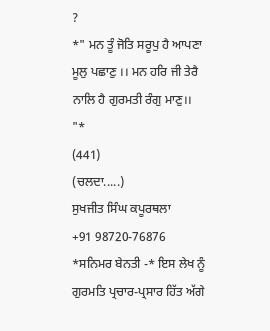?
*" ਮਨ ਤੂੰ ਜੋਤਿ ਸਰੂਪੁ ਹੈ ਆਪਣਾ ਮੂਲੁ ਪਛਾਣੁ ।। ਮਨ ਹਰਿ ਜੀ ਤੇਰੈ ਨਾਲਿ ਹੈ ਗੁਰਮਤੀ ਰੰਗੁ ਮਾਣੁ।। "*
(441)
(ਚਲਦਾ.....)
ਸੁਖਜੀਤ ਸਿੰਘ ਕਪੂਰਥਲਾ
+91 98720-76876
*ਸਨਿਮਰ ਬੇਨਤੀ -* ਇਸ ਲੇਖ ਨੂੰ ਗੁਰਮਤਿ ਪ੍ਰਚਾਰ-ਪ੍ਰਸਾਰ ਹਿੱਤ ਅੱਗੇ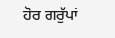ਹੋਰ ਗਰੁੱਪਾਂ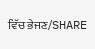ਵਿੱਚ ਭੇਜਣ/SHARE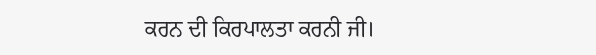ਕਰਨ ਦੀ ਕਿਰਪਾਲਤਾ ਕਰਨੀ ਜੀ।